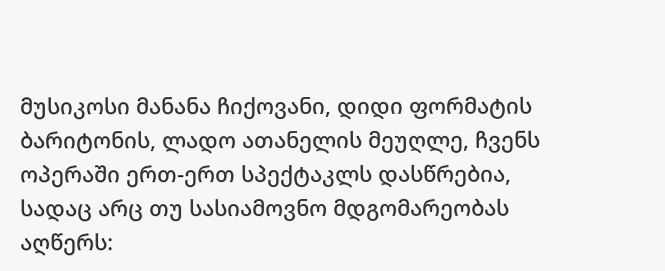მუსიკოსი მანანა ჩიქოვანი, დიდი ფორმატის ბარიტონის, ლადო ათანელის მეუღლე, ჩვენს ოპერაში ერთ-ერთ სპექტაკლს დასწრებია, სადაც არც თუ სასიამოვნო მდგომარეობას აღწერს: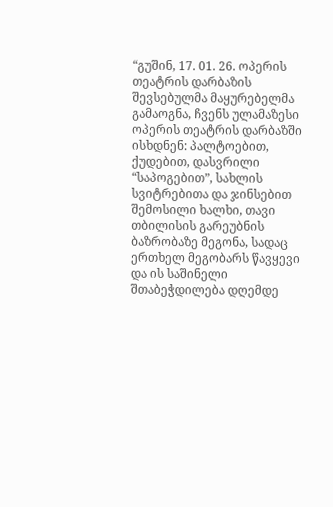“გუშინ, 17. 01. 26. ოპერის თეატრის დარბაზის შევსებულმა მაყურებელმა გამაოგნა, ჩვენს ულამაზესი ოპერის თეატრის დარბაზში ისხდნენ: პალტოებით, ქუდებით, დასვრილი “საპოგებით”, სახლის სვიტრებითა და ჯინსებით შემოსილი ხალხი, თავი თბილისის გარეუბნის ბაზრობაზე მეგონა, სადაც ერთხელ მეგობარს წავყევი და ის საშინელი შთაბეჭდილება დღემდე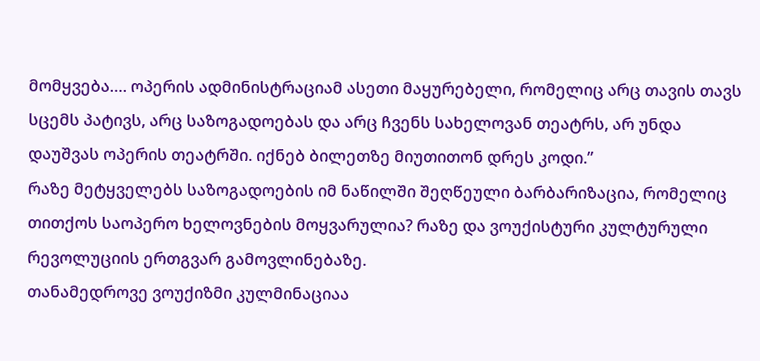მომყვება…. ოპერის ადმინისტრაციამ ასეთი მაყურებელი, რომელიც არც თავის თავს სცემს პატივს, არც საზოგადოებას და არც ჩვენს სახელოვან თეატრს, არ უნდა დაუშვას ოპერის თეატრში. იქნებ ბილეთზე მიუთითონ დრეს კოდი.”
რაზე მეტყველებს საზოგადოების იმ ნაწილში შეღწეული ბარბარიზაცია, რომელიც თითქოს საოპერო ხელოვნების მოყვარულია? რაზე და ვოუქისტური კულტურული რევოლუციის ერთგვარ გამოვლინებაზე.
თანამედროვე ვოუქიზმი კულმინაციაა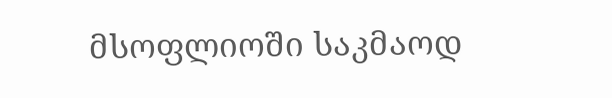მსოფლიოში საკმაოდ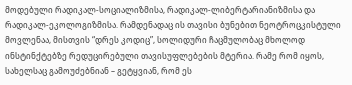მოდებული რადიკალ-სოციალიზმისა, რადიკალ-ლიბერტარიანიზმისა და რადიკალ-ეკოლოგიზმისა. რამდენადაც ის თავისი ბუნებით ნეოტროცკისტული მოვლენაა, მისთვის “დრეს კოდიც”, სოლიდური ჩაცმულობაც მხოლოდ ინსტინქტებზე რედუცირებული თავისუფლებების მტერია. რამე რომ იყოს, სახელსაც გამოუძებნიან – გეტყვიან, რომ ეს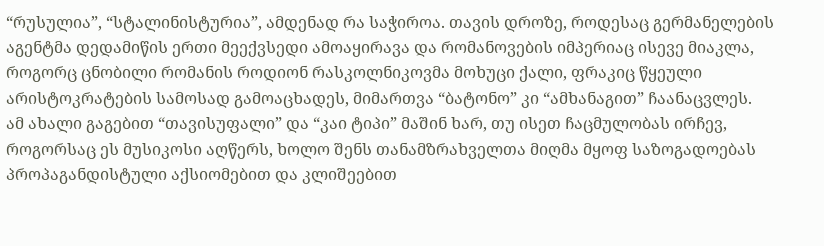“რუსულია”, “სტალინისტურია”, ამდენად რა საჭიროა. თავის დროზე, როდესაც გერმანელების აგენტმა დედამიწის ერთი მეექვსედი ამოაყირავა და რომანოვების იმპერიაც ისევე მიაკლა, როგორც ცნობილი რომანის როდიონ რასკოლნიკოვმა მოხუცი ქალი, ფრაკიც წყეული არისტოკრატების სამოსად გამოაცხადეს, მიმართვა “ბატონო” კი “ამხანაგით” ჩაანაცვლეს.
ამ ახალი გაგებით “თავისუფალი” და “კაი ტიპი” მაშინ ხარ, თუ ისეთ ჩაცმულობას ირჩევ, როგორსაც ეს მუსიკოსი აღწერს, ხოლო შენს თანამზრახველთა მიღმა მყოფ საზოგადოებას პროპაგანდისტული აქსიომებით და კლიშეებით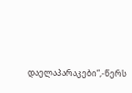დაელაპარაკები“,-წერს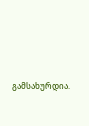გამსახურდია.